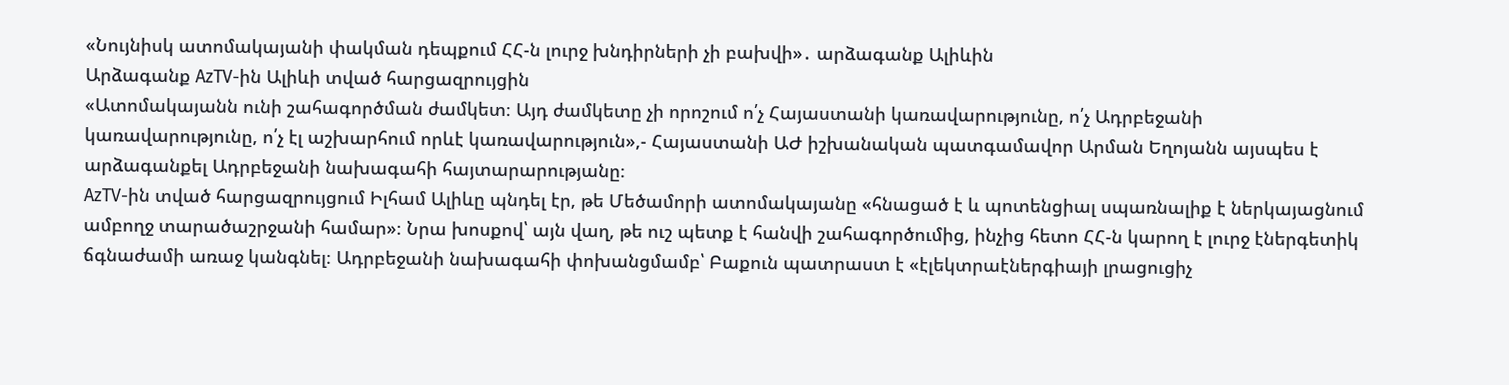«Նույնիսկ ատոմակայանի փակման դեպքում ՀՀ-ն լուրջ խնդիրների չի բախվի»․ արձագանք Ալիևին
Արձագանք AzTV-ին Ալիևի տված հարցազրույցին
«Ատոմակայանն ունի շահագործման ժամկետ։ Այդ ժամկետը չի որոշում ո՛չ Հայաստանի կառավարությունը, ո՛չ Ադրբեջանի կառավարությունը, ո՛չ էլ աշխարհում որևէ կառավարություն»,- Հայաստանի ԱԺ իշխանական պատգամավոր Արման Եղոյանն այսպես է արձագանքել Ադրբեջանի նախագահի հայտարարությանը։
AzTV-ին տված հարցազրույցում Իլհամ Ալիևը պնդել էր, թե Մեծամորի ատոմակայանը «հնացած է և պոտենցիալ սպառնալիք է ներկայացնում ամբողջ տարածաշրջանի համար»։ Նրա խոսքով՝ այն վաղ, թե ուշ պետք է հանվի շահագործումից, ինչից հետո ՀՀ-ն կարող է լուրջ էներգետիկ ճգնաժամի առաջ կանգնել։ Ադրբեջանի նախագահի փոխանցմամբ՝ Բաքուն պատրաստ է «էլեկտրաէներգիայի լրացուցիչ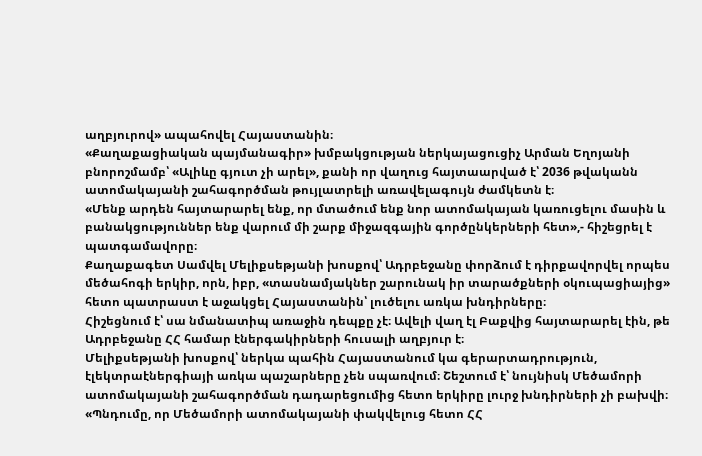աղբյուրով» ապահովել Հայաստանին։
«Քաղաքացիական պայմանագիր» խմբակցության ներկայացուցիչ Արման Եղոյանի բնորոշմամբ՝ «Ալիևը գյուտ չի արել», քանի որ վաղուց հայտաարված է՝ 2036 թվականն ատոմակայանի շահագործման թույլատրելի առավելագույն ժամկետն է։
«Մենք արդեն հայտարարել ենք, որ մտածում ենք նոր ատոմակայան կառուցելու մասին և բանակցություններ ենք վարում մի շարք միջազգային գործընկերների հետ»,- հիշեցրել է պատգամավորը։
Քաղաքագետ Սամվել Մելիքսեթյանի խոսքով՝ Ադրբեջանը փորձում է դիրքավորվել որպես մեծահոգի երկիր, որն, իբր, «տասնամյակներ շարունակ իր տարածքների օկուպացիայից» հետո պատրաստ է աջակցել Հայաստանին՝ լուծելու առկա խնդիրները։
Հիշեցնում է՝ սա նմանատիպ առաջին դեպքը չէ։ Ավելի վաղ էլ Բաքվից հայտարարել էին, թե Ադրբեջանը ՀՀ համար էներգակիրների հուսալի աղբյուր է։
Մելիքսեթյանի խոսքով՝ ներկա պահին Հայաստանում կա գերարտադրություն, էլեկտրաէներգիայի առկա պաշարները չեն սպառվում։ Շեշտում է՝ նույնիսկ Մեծամորի ատոմակայանի շահագործման դադարեցումից հետո երկիրը լուրջ խնդիրների չի բախվի։
«Պնդումը, որ Մեծամորի ատոմակայանի փակվելուց հետո ՀՀ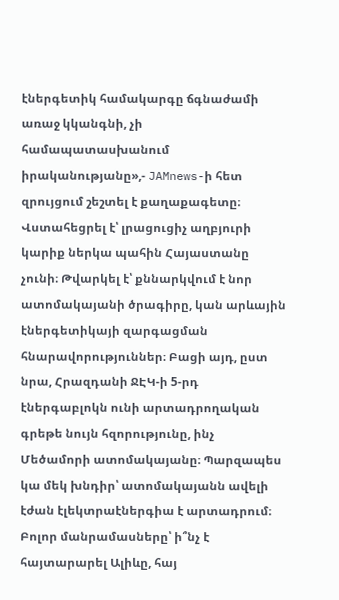էներգետիկ համակարգը ճգնաժամի առաջ կկանգնի, չի համապատասխանում իրականությանը»,- JAMnews-ի հետ զրույցում շեշտել է քաղաքագետը։
Վստահեցրել է՝ լրացուցիչ աղբյուրի կարիք ներկա պահին Հայաստանը չունի։ Թվարկել է՝ քննարկվում է նոր ատոմակայանի ծրագիրը, կան արևային էներգետիկայի զարգացման հնարավորություններ։ Բացի այդ, ըստ նրա, Հրազդանի ՋԷԿ-ի 5-րդ էներգաբլոկն ունի արտադրողական գրեթե նույն հզորությունը, ինչ Մեծամորի ատոմակայանը։ Պարզապես կա մեկ խնդիր՝ ատոմակայանն ավելի էժան էլեկտրաէներգիա է արտադրում։
Բոլոր մանրամասները՝ ի՞նչ է հայտարարել Ալիևը, հայ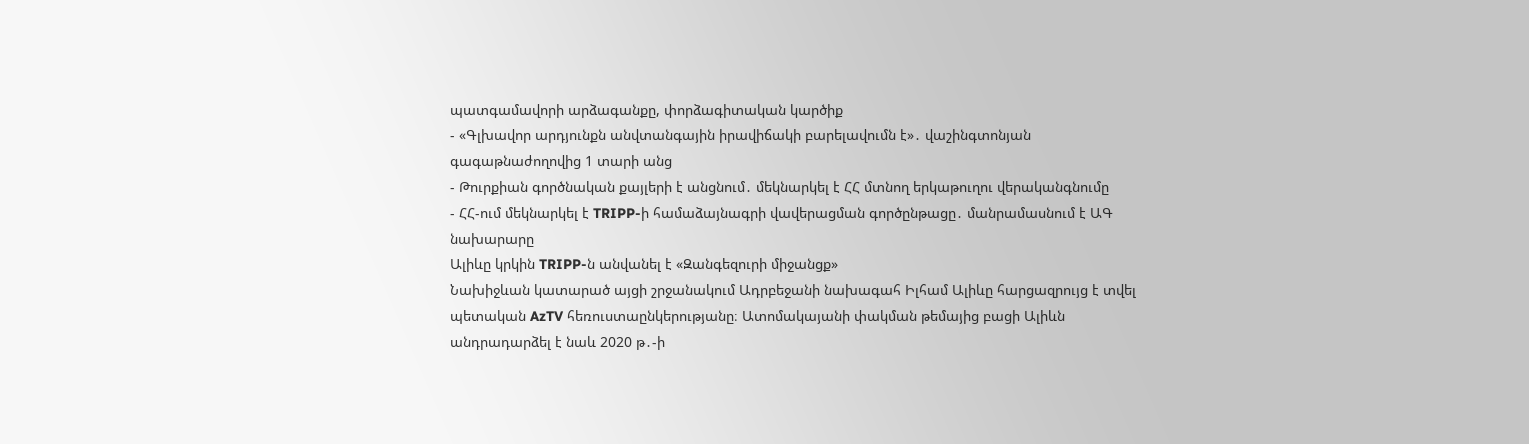պատգամավորի արձագանքը, փորձագիտական կարծիք
- «Գլխավոր արդյունքն անվտանգային իրավիճակի բարելավումն է»․ վաշինգտոնյան գագաթնաժողովից 1 տարի անց
- Թուրքիան գործնական քայլերի է անցնում․ մեկնարկել է ՀՀ մտնող երկաթուղու վերականգնումը
- ՀՀ-ում մեկնարկել է TRIPP-ի համաձայնագրի վավերացման գործընթացը․ մանրամասնում է ԱԳ նախարարը
Ալիևը կրկին TRIPP-ն անվանել է «Զանգեզուրի միջանցք»
Նախիջևան կատարած այցի շրջանակում Ադրբեջանի նախագահ Իլհամ Ալիևը հարցազրույց է տվել պետական AzTV հեռուստաընկերությանը։ Ատոմակայանի փակման թեմայից բացի Ալիևն անդրադարձել է նաև 2020 թ․-ի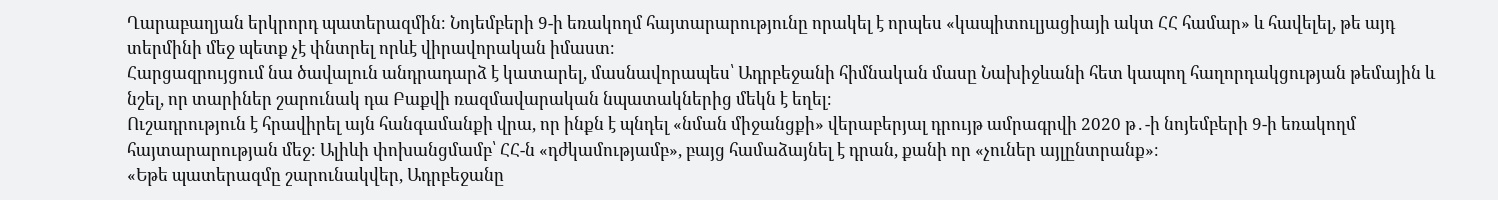Ղարաբաղյան երկրորդ պատերազմին։ Նոյեմբերի 9-ի եռակողմ հայտարարությունը որակել է որպես «կապիտուլյացիայի ակտ ՀՀ համար» և հավելել, թե այդ տերմինի մեջ պետք չէ փնտրել որևէ վիրավորական իմաստ։
Հարցազրույցում նա ծավալուն անդրադարձ է կատարել, մասնավորապես՝ Ադրբեջանի հիմնական մասը Նախիջևանի հետ կապող հաղորդակցության թեմային և նշել, որ տարիներ շարունակ դա Բաքվի ռազմավարական նպատակներից մեկն է եղել։
Ուշադրություն է հրավիրել այն հանգամանքի վրա, որ ինքն է պնդել «նման միջանցքի» վերաբերյալ դրույթ ամրագրվի 2020 թ․-ի նոյեմբերի 9-ի եռակողմ հայտարարության մեջ։ Ալիևի փոխանցմամբ՝ ՀՀ-ն «դժկամությամբ», բայց համաձայնել է դրան, քանի որ «չուներ այլընտրանք»։
«Եթե պատերազմը շարունակվեր, Ադրբեջանը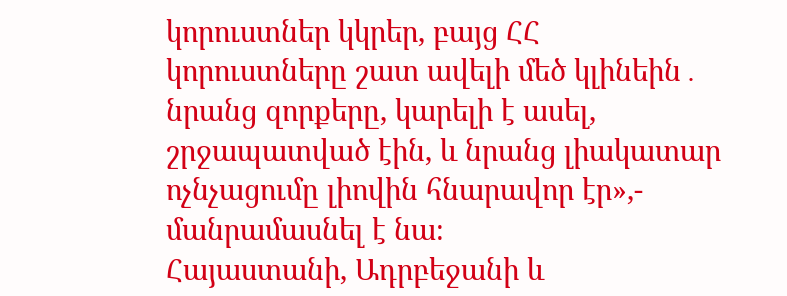կորուստներ կկրեր, բայց ՀՀ կորուստները շատ ավելի մեծ կլինեին․ նրանց զորքերը, կարելի է ասել, շրջապատված էին, և նրանց լիակատար ոչնչացումը լիովին հնարավոր էր»,- մանրամասնել է նա։
Հայաստանի, Ադրբեջանի և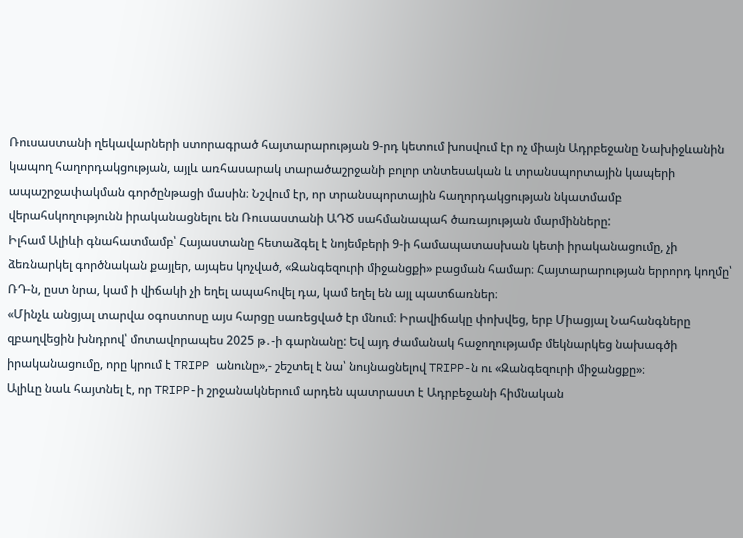Ռուսաստանի ղեկավարների ստորագրած հայտարարության 9-րդ կետում խոսվում էր ոչ միայն Ադրբեջանը Նախիջևանին կապող հաղորդակցության, այլև առհասարակ տարածաշրջանի բոլոր տնտեսական և տրանսպորտային կապերի ապաշրջափակման գործընթացի մասին։ Նշվում էր, որ տրանսպորտային հաղորդակցության նկատմամբ վերահսկողությունն իրականացնելու են Ռուսաստանի ԱԴԾ սահմանապահ ծառայության մարմինները:
Իլհամ Ալիևի գնահատմամբ՝ Հայաստանը հետաձգել է նոյեմբերի 9-ի համապատասխան կետի իրականացումը, չի ձեռնարկել գործնական քայլեր, այպես կոչված, «Զանգեզուրի միջանցքի» բացման համար։ Հայտարարության երրորդ կողմը՝ ՌԴ-ն, ըստ նրա, կամ ի վիճակի չի եղել ապահովել դա, կամ եղել են այլ պատճառներ։
«Մինչև անցյալ տարվա օգոստոսը այս հարցը սառեցված էր մնում։ Իրավիճակը փոխվեց, երբ Միացյալ Նահանգները զբաղվեցին խնդրով՝ մոտավորապես 2025 թ․-ի գարնանը: Եվ այդ ժամանակ հաջողությամբ մեկնարկեց նախագծի իրականացումը, որը կրում է TRIPP անունը»,- շեշտել է նա՝ նույնացնելով TRIPP-ն ու «Զանգեզուրի միջանցքը»։
Ալիևը նաև հայտնել է, որ TRIPP-ի շրջանակներում արդեն պատրաստ է Ադրբեջանի հիմնական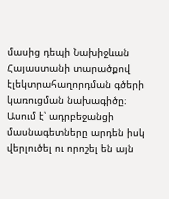մասից դեպի Նախիջևան Հայաստանի տարածքով էլեկտրահաղորդման գծերի կառուցման նախագիծը։
Ասում է՝ ադրբեջանցի մասնագետները արդեն իսկ վերլուծել ու որոշել են այն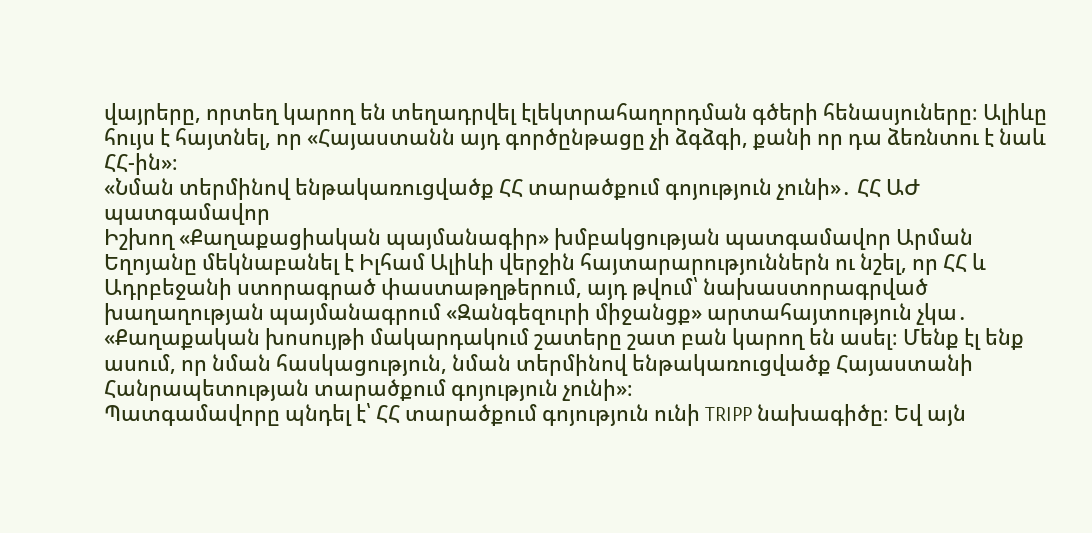վայրերը, որտեղ կարող են տեղադրվել էլեկտրահաղորդման գծերի հենասյուները։ Ալիևը հույս է հայտնել, որ «Հայաստանն այդ գործընթացը չի ձգձգի, քանի որ դա ձեռնտու է նաև ՀՀ-ին»։
«Նման տերմինով ենթակառուցվածք ՀՀ տարածքում գոյություն չունի»․ ՀՀ ԱԺ պատգամավոր
Իշխող «Քաղաքացիական պայմանագիր» խմբակցության պատգամավոր Արման Եղոյանը մեկնաբանել է Իլհամ Ալիևի վերջին հայտարարություններն ու նշել, որ ՀՀ և Ադրբեջանի ստորագրած փաստաթղթերում, այդ թվում՝ նախաստորագրված խաղաղության պայմանագրում «Զանգեզուրի միջանցք» արտահայտություն չկա․
«Քաղաքական խոսույթի մակարդակում շատերը շատ բան կարող են ասել։ Մենք էլ ենք ասում, որ նման հասկացություն, նման տերմինով ենթակառուցվածք Հայաստանի Հանրապետության տարածքում գոյություն չունի»։
Պատգամավորը պնդել է՝ ՀՀ տարածքում գոյություն ունի TRIPP նախագիծը։ Եվ այն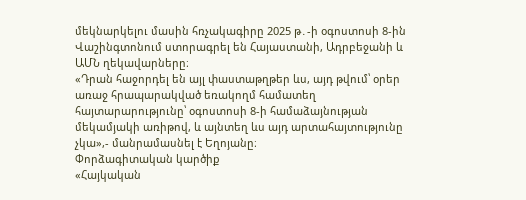մեկնարկելու մասին հռչակագիրը 2025 թ․-ի օգոստոսի 8-ին Վաշինգտոնում ստորագրել են Հայաստանի, Ադրբեջանի և ԱՄՆ ղեկավարները։
«Դրան հաջորդել են այլ փաստաթղթեր ևս, այդ թվում՝ օրեր առաջ հրապարակված եռակողմ համատեղ հայտարարությունը՝ օգոստոսի 8-ի համաձայնության մեկամյակի առիթով, և այնտեղ ևս այդ արտահայտությունը չկա»,- մանրամասնել է Եղոյանը։
Փորձագիտական կարծիք
«Հայկական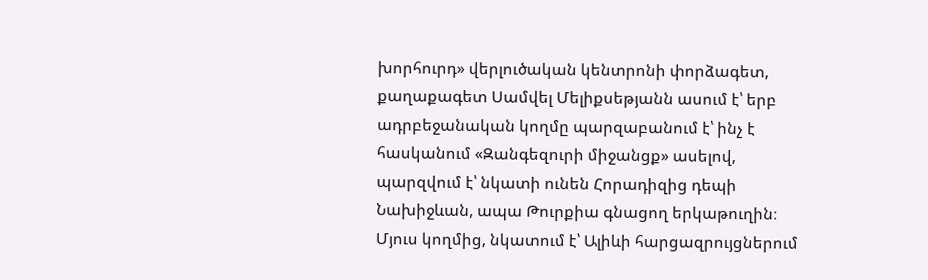խորհուրդ» վերլուծական կենտրոնի փորձագետ, քաղաքագետ Սամվել Մելիքսեթյանն ասում է՝ երբ ադրբեջանական կողմը պարզաբանում է՝ ինչ է հասկանում «Զանգեզուրի միջանցք» ասելով, պարզվում է՝ նկատի ունեն Հորադիզից դեպի Նախիջևան, ապա Թուրքիա գնացող երկաթուղին։ Մյուս կողմից, նկատում է՝ Ալիևի հարցազրույցներում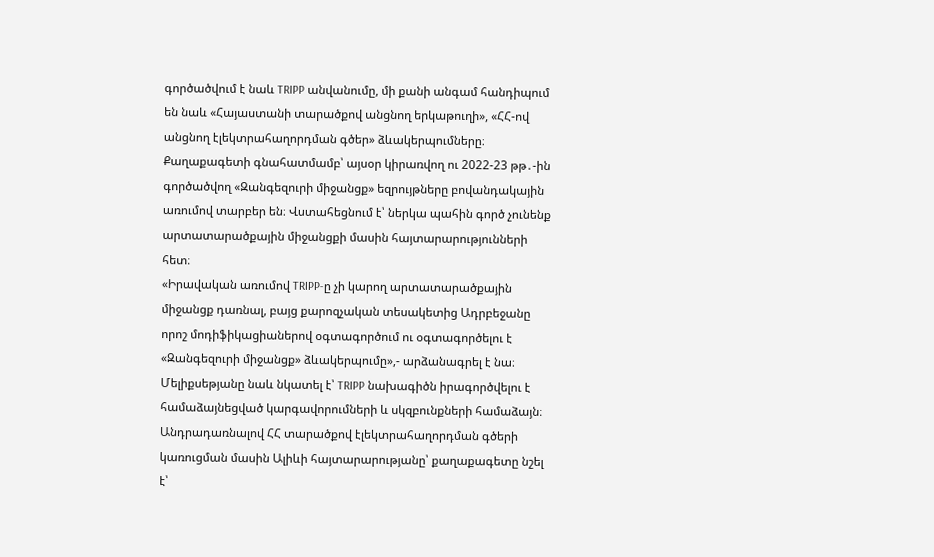գործածվում է նաև TRIPP անվանումը, մի քանի անգամ հանդիպում են նաև «Հայաստանի տարածքով անցնող երկաթուղի», «ՀՀ-ով անցնող էլեկտրահաղորդման գծեր» ձևակերպումները։
Քաղաքագետի գնահատմամբ՝ այսօր կիրառվող ու 2022-23 թթ․-ին գործածվող «Զանգեզուրի միջանցք» եզրույթները բովանդակային առումով տարբեր են։ Վստահեցնում է՝ ներկա պահին գործ չունենք արտատարածքային միջանցքի մասին հայտարարությունների հետ։
«Իրավական առումով TRIPP-ը չի կարող արտատարածքային միջանցք դառնալ, բայց քարոզչական տեսակետից Ադրբեջանը որոշ մոդիֆիկացիաներով օգտագործում ու օգտագործելու է «Զանգեզուրի միջանցք» ձևակերպումը»,- արձանագրել է նա։
Մելիքսեթյանը նաև նկատել է՝ TRIPP նախագիծն իրագործվելու է համաձայնեցված կարգավորումների և սկզբունքների համաձայն։
Անդրադառնալով ՀՀ տարածքով էլեկտրահաղորդման գծերի կառուցման մասին Ալիևի հայտարարությանը՝ քաղաքագետը նշել է՝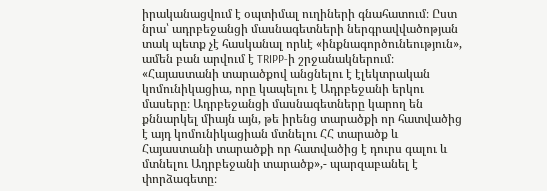իրականացվում է օպտիմալ ուղիների գնահատում։ Ըստ նրա՝ ադրբեջանցի մասնագետների ներգրավվածոթյան տակ պետք չէ հասկանալ որևէ «ինքնագործունեություն», ամեն բան արվում է TRIPP-ի շրջանակներում։
«Հայաստանի տարածքով անցնելու է էլեկտրական կոմունիկացիա, որը կապելու է Ադրբեջանի երկու մասերը։ Ադրբեջանցի մասնագետները կարող են քննարկել միայն այն, թե իրենց տարածքի որ հատվածից է այդ կոմունիկացիան մտնելու ՀՀ տարածք և Հայաստանի տարածքի որ հատվածից է դուրս գալու և մտնելու Ադրբեջանի տարածք»,- պարզաբանել է փորձագետը։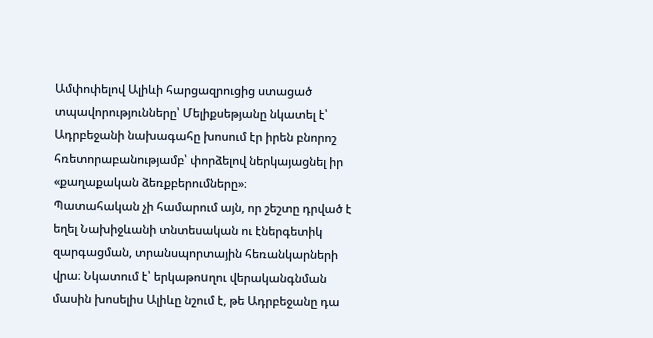Ամփոփելով Ալիևի հարցազրուցից ստացած տպավորությունները՝ Մելիքսեթյանը նկատել է՝ Ադրբեջանի նախագահը խոսում էր իրեն բնորոշ հռետորաբանությամբ՝ փորձելով ներկայացնել իր «քաղաքական ձեռքբերումները»։
Պատահական չի համարում այն, որ շեշտը դրված է եղել Նախիջևանի տնտեսական ու էներգետիկ զարգացման, տրանսպորտային հեռանկարների վրա։ Նկատում է՝ երկաթոuղու վերականգնման մասին խոսելիս Ալիևը նշում է, թե Ադրբեջանը դա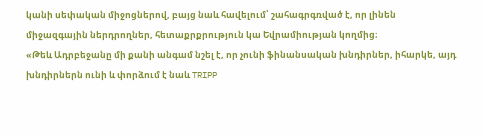կանի սեփական միջոցներով, բայց նաև հավելում՝ շահագրգռված է, որ լինեն միջազգային ներդրողներ, հետաքրքրություն կա Եվրամիության կողմից։
«Թեև Ադրբեջանը մի քանի անգամ նշել է, որ չունի ֆինանսական խնդիրներ, իհարկե, այդ խնդիրներն ունի և փորձում է նաև TRIPP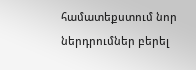համատեքստում նոր ներդրումներ բերել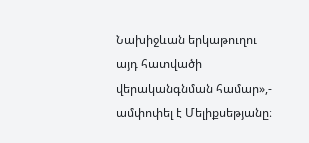Նախիջևան երկաթուղու այդ հատվածի վերականգնման համար»,- ամփոփել է Մելիքսեթյանը։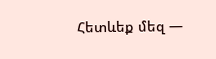Հետևեք մեզ —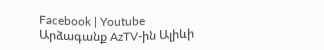Facebook | Youtube
Արձագանք AzTV-ին Ալիևի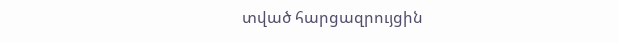տված հարցազրույցին